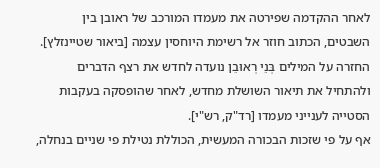לאחר ההקדמה שפירטה את מעמדו המורכב של ראובן בין השבטים, הכתוב חוזר אל רשימת היוחסין עצמה [ביאור שטיינזלץ]. החזרה על המילים בְּנֵי רְאוּבֵן נועדה לחדש את רצף הדברים ולהתחיל את תיאור השושלת מחדש, לאחר שהופסקה בעקבות הסטייה לענייני מעמדו [רד"ק, רש"י].
אף על פי שזכות הבכורה המעשית, הכוללת נטילת פי שניים בנחלה,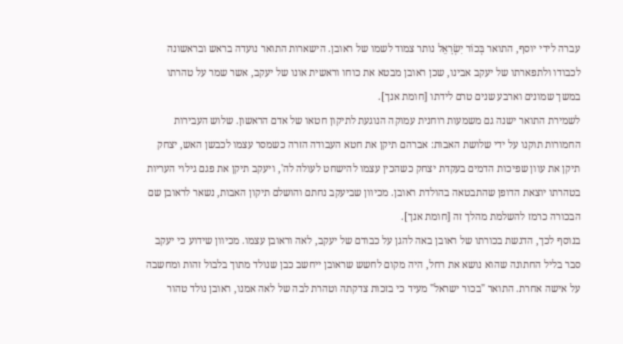עברה לידי יוסף, התואר בְּכוֹר יִשְׂרָאֵל נותר צמוד לשמו של ראובן. הישארות התואר נועדה בראש ובראשונה לכבודו ולתפארתו של יעקב אבינו, שכן ראובן מבטא את כוחו וראשית אונו של יעקב, אשר שמר על טהרתו במשך שמונים וארבע שנים טרם לידתו [חומת אנך].
לשמירת התואר ישנה גם משמעות רוחנית עמוקה הנוגעת לתיקון חטאו של אדם הראשון. שלוש העבירות החמורות תוקנו על ידי שלושת האבות: אברהם תיקן את חטא העבודה הזרה כשמסר עצמו לכבשן האש, יצחק תיקן את עוון שפיכות הדמים בעקדת יצחק כשהכין עצמו להישחט לעולה לה', ויעקב תיקן את פגם גילוי העריות בטהרתו יוצאת הדופן שהתבטאה בהולדת ראובן. מכיוון שביעקב נחתם והושלם תיקון האבות, נשאר לראובן שם הבכורה כרמז להשלמת מהלך זה [חומת אנך].
בנוסף לכך, הדגשת בכורתו של ראובן באה להגן על כבודם של יעקב, לאה וראובן עצמו. מכיוון שידוע כי יעקב סבר בליל החתונה שהוא נושא את רחל, היה מקום לחשש שראובן ייחשב כבן שנולד מתוך בלבול זהות ומחשבה על אישה אחרת. התואר "בכור ישראל" מעיד כי בזכות צדקתה וטהרת לבה של לאה אמנו, ראובן נולד טהור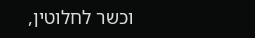וכשר לחלוטין,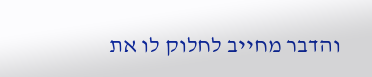והדבר מחייב לחלוק לו את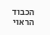הכבוד הראוי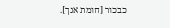כבכור [חומת אנך].